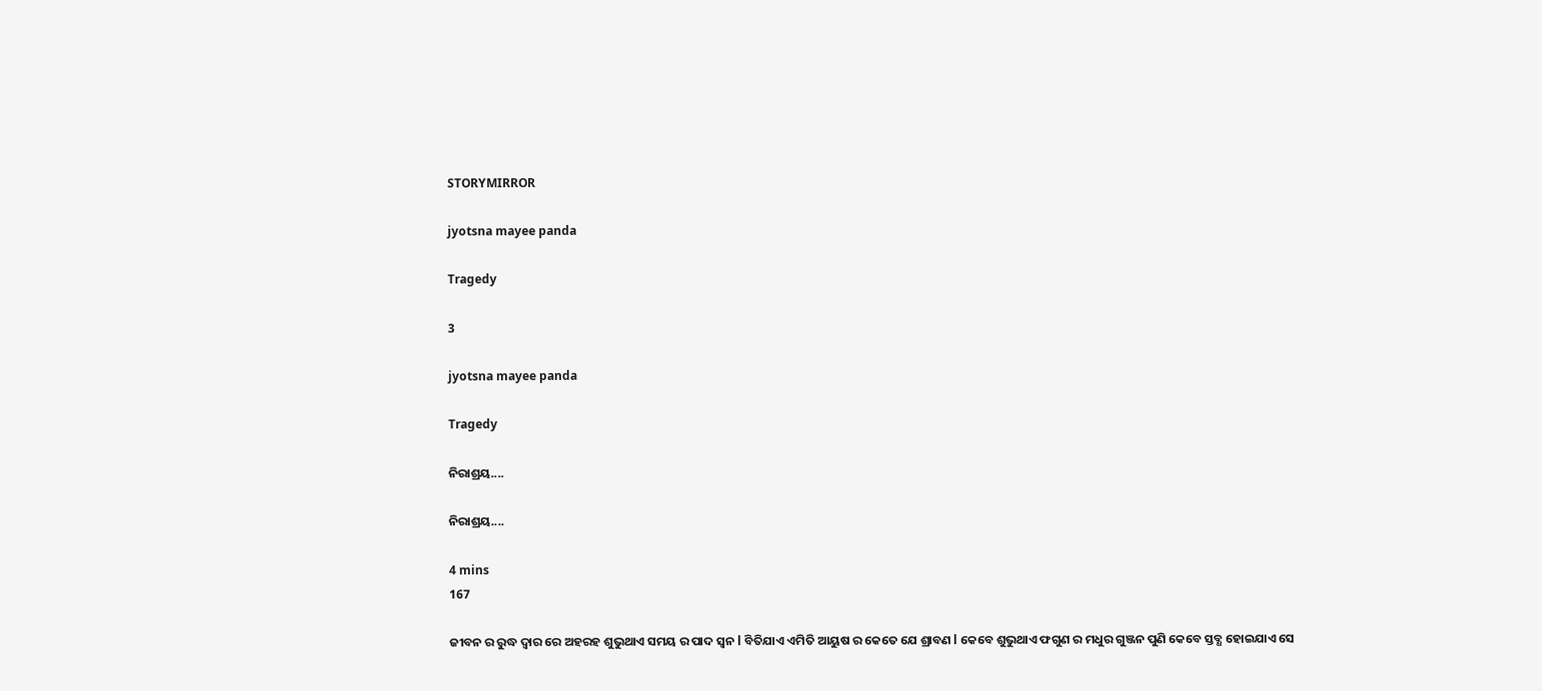STORYMIRROR

jyotsna mayee panda

Tragedy

3

jyotsna mayee panda

Tragedy

ନିରାଶ୍ରୟ....

ନିରାଶ୍ରୟ....

4 mins
167

ଜୀବନ ର ରୁଦ୍ଧ ଦ୍ୱାର ରେ ଅହରହ ଶୁଭୁଥାଏ ସମୟ ର ପାଦ ସ୍ବନ l ବିତିଯାଏ ଏମିତି ଆୟୁଷ ର କେତେ ଯେ ଶ୍ରାବଣ l କେବେ ଶୁଭୁଥାଏ ଫଗୁଣ ର ମଧୁର ଗୁଞ୍ଜନ ପୁଣି କେବେ ସ୍ତବ୍ଧ ହୋଇଯାଏ ସେ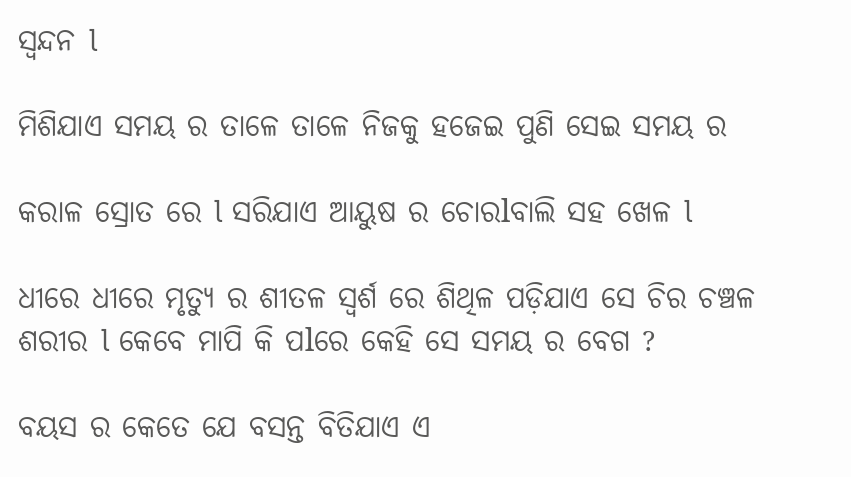ସ୍ଵନ୍ଦନ l

ମିଶିଯାଏ ସମୟ ର ତାଳେ ତାଳେ ନିଜକୁ ହଜେଇ ପୁଣି ସେଇ ସମୟ ର

କରାଳ ସ୍ରୋତ ରେ l ସରିଯାଏ ଆୟୁଷ ର ଚୋରlବାଲି ସହ ଖେଳ l

ଧୀରେ ଧୀରେ ମୃତ୍ୟୁ ର ଶୀତଳ ସ୍ବର୍ଶ ରେ ଶିଥିଳ ପଡ଼ିଯାଏ ସେ ଚିର ଚଞ୍ଚଳ ଶରୀର l କେବେ ମାପି କି ପlରେ କେହି ସେ ସମୟ ର ବେଗ ?

ବୟସ ର କେତେ ଯେ ବସନ୍ତ ବିତିଯାଏ ଏ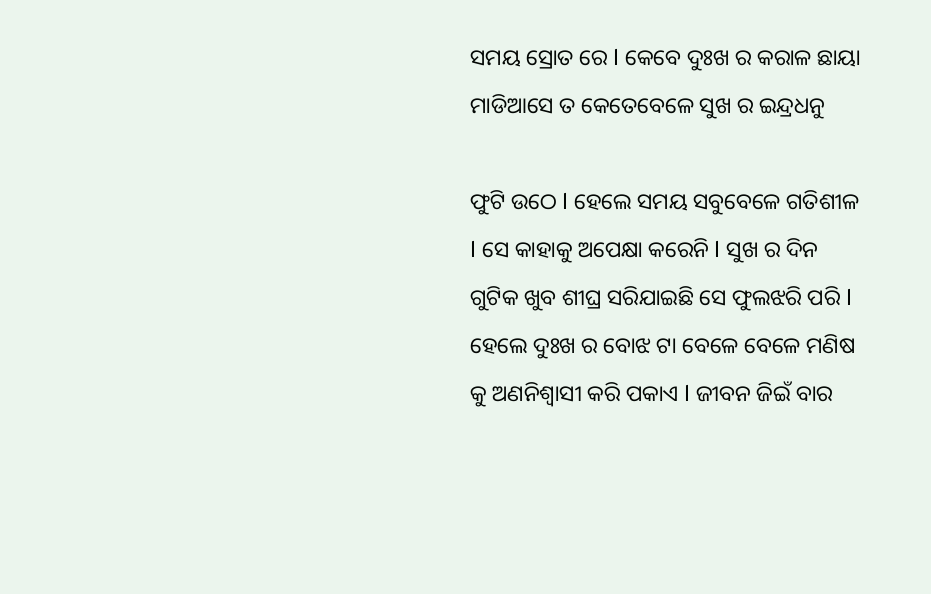ସମୟ ସ୍ରୋତ ରେ l କେବେ ଦୁଃଖ ର କରାଳ ଛାୟା ମାଡିଆସେ ତ କେତେବେଳେ ସୁଖ ର ଇନ୍ଦ୍ରଧନୁ

ଫୁଟି ଉଠେ l ହେଲେ ସମୟ ସବୁବେଳେ ଗତିଶୀଳ l ସେ କାହାକୁ ଅପେକ୍ଷା କରେନି l ସୁଖ ର ଦିନ ଗୁଟିକ ଖୁବ ଶୀଘ୍ର ସରିଯାଇଛି ସେ ଫୁଲଝରି ପରି l ହେଲେ ଦୁଃଖ ର ବୋଝ ଟା ବେଳେ ବେଳେ ମଣିଷ କୁ ଅଣନିଶ୍ଵାସୀ କରି ପକାଏ l ଜୀବନ ଜିଇଁ ବାର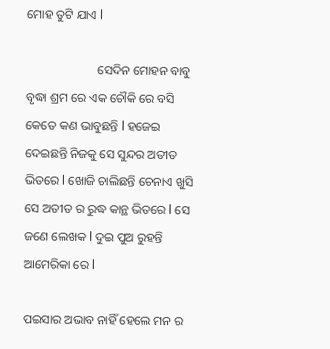ମୋହ ତୁଟି ଯାଏ l

                       ସେଦିନ ମୋହନ ବାବୁ ବୃଦ୍ଧା ଶ୍ରମ ରେ ଏକ ଚୌକି ରେ ବସି କେତେ କଣ ଭାବୁଛନ୍ତି l ହଜେଇ ଦେଇଛନ୍ତି ନିଜକୁ ସେ ସୁନ୍ଦର ଅତୀତ ଭିତରେ l ଖୋଜି ଚାଲିଛନ୍ତି ଚେନାଏ ଖୁସି ସେ ଅତୀତ ର ରୁଦ୍ଧ କାନ୍ଥ ଭିତରେ l ସେ ଜଣେ ଲେଖକ l ଦୁଇ ପୁଅ ରୁହନ୍ତି ଆମେରିକା ରେ l

ପଇସାର ଅଭାବ ନାହିଁ ହେଲେ ମନ ର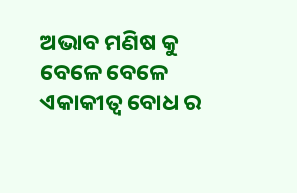ଅଭାବ ମଣିଷ କୁ ବେଳେ ବେଳେ ଏକାକୀତ୍ୱ ବୋଧ ର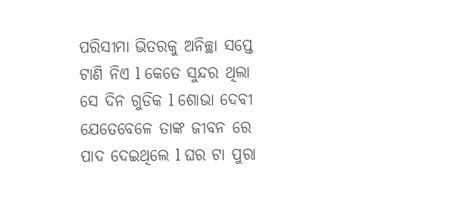ପରିସୀମା ଭିତରକୁ ଅନିଚ୍ଛା ସପ୍ତେ ଟାଣି ନିଏ l କେତେ ସୁନ୍ଦର ଥିଲା ସେ ଦିନ ଗୁଡିକ l ଶୋଭା ଦେବୀ ଯେତେବେଳେ ତାଙ୍କ ଜୀବନ ରେ ପାଦ ଦେଇଥିଲେ l ଘର ଟା ପୁରା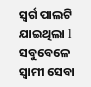ସ୍ୱର୍ଗ ପାଲଟି ଯାଇଥିଲା l ସବୁବେଳେ ସ୍ୱାମୀ ସେବା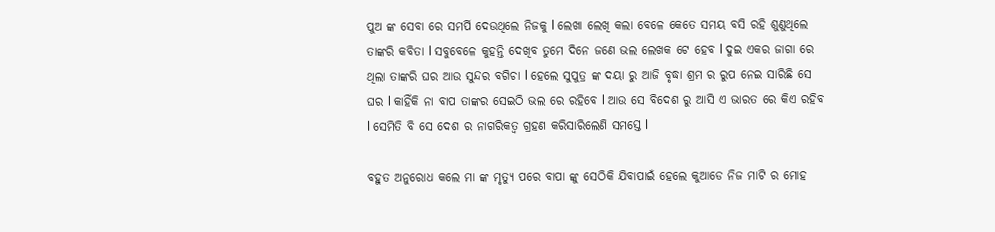ପୁଅ ଙ୍କ ସେବା ରେ ସମର୍ପି ଦେଉଥିଲେ ନିଜକୁ l ଲେଖା ଲେଖି କଲା ବେଳେ କେତେ ସମୟ ବସି ରହି ଶୁଣୁଥିଲେ ତାଙ୍କରି କବିତା l ସବୁବେଳେ କୁହନ୍ତି ଦେଖିବ ତୁମେ ଦିନେ ଜଣେ ଭଲ ଲେଖକ ଟେ ହେବ l ଦୁଇ ଏକର ଜାଗା ରେ ଥିଲା ତାଙ୍କରି ଘର ଆଉ ସୁନ୍ଦର ବଗିଚା l ହେଲେ ସୁପୁତ୍ର ଙ୍କ ଦୟା ରୁ ଆଜି ବୃଦ୍ଧା ଶ୍ରମ ର ରୁପ ନେଇ ସାରିଛି ସେ ଘର l କାହିଁକି ନା ବାପ ତାଙ୍କର ସେଇଠି ଭଲ ରେ ରହିବେ l ଆଉ ସେ ବିଦେଶ ରୁ ଆସି ଏ ଭାରତ ରେ କିଏ ରହିବ l ସେମିତି ବି ସେ ଦେଶ ର ନାଗରିକତ୍ୱ ଗ୍ରହଣ କରିସାରିଲେଣି ସମସ୍ତେ l

ବହୁତ ଅନୁରୋଧ କଲେ ମା ଙ୍କ ମୃତ୍ୟୁ ପରେ ବାପା ଙ୍କୁ ସେଠିକି ଯିବାପାଇଁ ହେଲେ କୁଆଡେ ନିଜ ମାଟି ର ମୋହ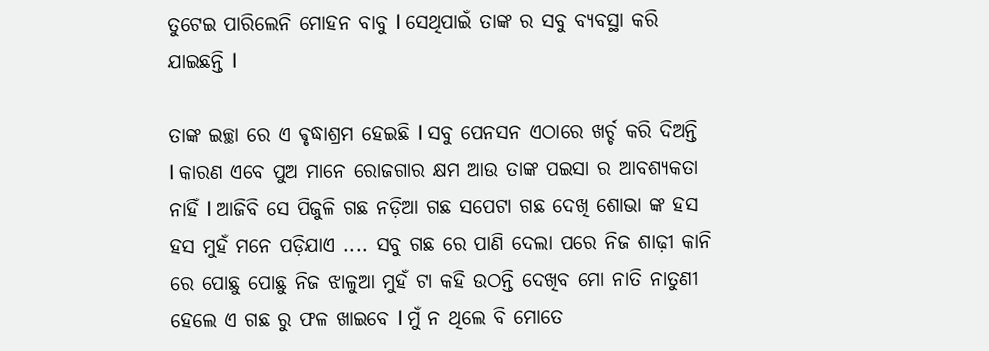ତୁଟେଇ ପାରିଲେନି ମୋହନ ବାବୁ l ସେଥିପାଇଁ ତାଙ୍କ ର ସବୁ ବ୍ୟବସ୍ଥା କରି ଯାଇଛନ୍ତି l

ତାଙ୍କ ଇଚ୍ଛା ରେ ଏ ଵୃଦ୍ଧାଶ୍ରମ ହେଇଛି l ସବୁ ପେନସନ ଏଠାରେ ଖର୍ଚ୍ଚ କରି ଦିଅନ୍ତି l କାରଣ ଏବେ ପୁଅ ମାନେ ରୋଜଗାର କ୍ଷମ ଆଉ ତାଙ୍କ ପଇସା ର ଆବଶ୍ୟକତା ନାହିଁ l ଆଜିବି ସେ ପିଜୁଳି ଗଛ ନଡ଼ିଆ ଗଛ ସପେଟା ଗଛ ଦେଖି ଶୋଭା ଙ୍କ ହସ ହସ ମୁହଁ ମନେ ପଡ଼ିଯାଏ .... ସବୁ ଗଛ ରେ ପାଣି ଦେଲା ପରେ ନିଜ ଶାଢ଼ୀ କାନି ରେ ପୋଛୁ ପୋଛୁ ନିଜ ଝାଳୁଆ ମୁହଁ ଟା କହି ଉଠନ୍ତି ଦେଖିବ ମୋ ନାତି ନାତୁଣୀ ହେଲେ ଏ ଗଛ ରୁ ଫଳ ଖାଇବେ l ମୁଁ ନ ଥିଲେ ବି ମୋତେ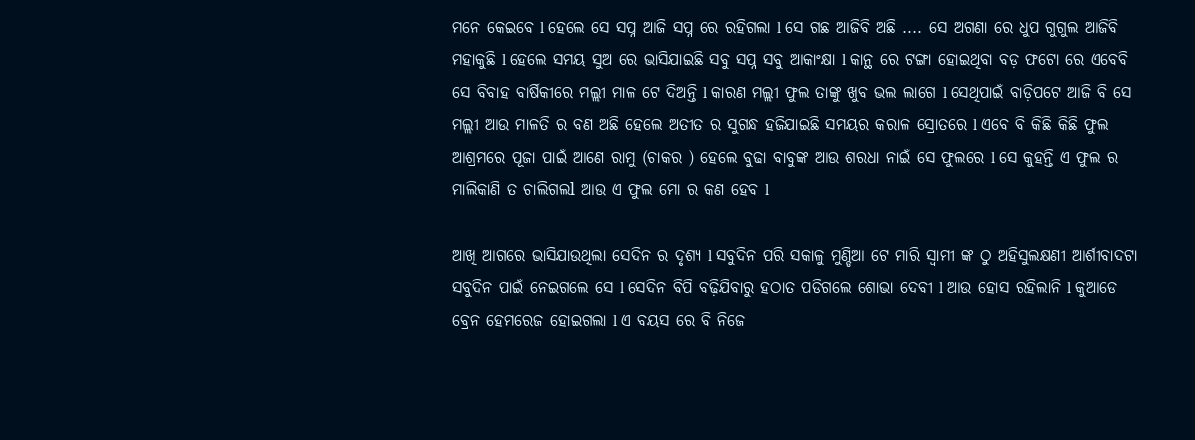ମନେ କେଇବେ l ହେଲେ ସେ ସପ୍ନ ଆଜି ସପ୍ନ ରେ ରହିଗଲା l ସେ ଗଛ ଆଜିବି ଅଛି .... ସେ ଅଗଣା ରେ ଧୁପ ଗୁଗୁଲ ଆଜିବି ମହାକୁଛି l ହେଲେ ସମୟ ସୁଅ ରେ ଭାସିଯାଇଛି ସବୁ ସପ୍ନ ସବୁ ଆକାଂକ୍ଷା l କାନ୍ଥ ରେ ଟଙ୍ଗା ହୋଇଥିବା ବଡ଼ ଫଟୋ ରେ ଏବେବି ସେ ବିବାହ ବାର୍ଷିକୀରେ ମଲ୍ଲୀ ମାଳ ଟେ ଦିଅନ୍ତି l କାରଣ ମଲ୍ଲୀ ଫୁଲ ତାଙ୍କୁ ଖୁବ ଭଲ ଲାଗେ l ସେଥିପାଇଁ ବାଡ଼ିପଟେ ଆଜି ବି ସେ ମଲ୍ଲୀ ଆଉ ମାଳତି ର ବଣ ଅଛି ହେଲେ ଅତୀତ ର ସୁଗନ୍ଧ ହଜିଯାଇଛି ସମୟର କରାଳ ସ୍ରୋତରେ l ଏବେ ବି କିଛି କିଛି ଫୁଲ ଆଶ୍ରମରେ ପୂଜା ପାଇଁ ଆଣେ ରାମୁ (ଚାକର ) ହେଲେ ବୁଢା ବାବୁଙ୍କ ଆଉ ଶରଧା ନାଇଁ ସେ ଫୁଲରେ l ସେ କୁହନ୍ତି ଏ ଫୁଲ ର ମାଲିକାଣି ତ ଚାଲିଗଲl ଆଉ ଏ ଫୁଲ ମୋ ର କଣ ହେବ l

ଆଖି ଆଗରେ ଭାସିଯାଉଥିଲା ସେଦିନ ର ଦୃଶ୍ୟ l ସବୁଦିନ ପରି ସକାଳୁ ମୁଣ୍ଡିଆ ଟେ ମାରି ସ୍ୱାମୀ ଙ୍କ ଠୁ ଅହିସୁଲକ୍ଷଣୀ ଆର୍ଶୀବାଦଟା ସବୁଦିନ ପାଇଁ ନେଇଗଲେ ସେ l ସେଦିନ ବିପି ବଢ଼ିଯିବାରୁ ହଠାତ ପଡିଗଲେ ଶୋଭା ଦେବୀ l ଆଉ ହୋସ ରହିଲାନି l କୁଆଡେ ବ୍ରେନ ହେମରେଜ ହୋଇଗଲା l ଏ ବୟସ ରେ ବି ନିଜେ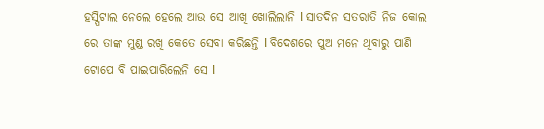ହସ୍ପିଟାଲ ନେଲେ ହେଲେ ଆଉ ସେ ଆଖି ଖୋଲିଲାନି l ସାତଦିନ ସତରାତି ନିଜ କୋଲ ରେ ତାଙ୍କ ମୁଣ୍ଡ ରଖି କେତେ ସେବା କରିଛନ୍ତି l ବିଦେଶରେ ପୁଅ ମନେ ଥିବାରୁ ପାଣି ଟୋପେ ବି ପାଇପାରିଲେନି ସେ l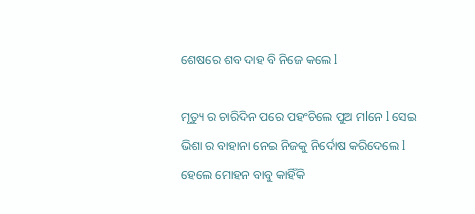ଶେଷରେ ଶବ ଦାହ ବି ନିଜେ କଲେ l

ମୃତ୍ୟୁ ର ଚାରିଦିନ ପରେ ପହଂଚିଲେ ପୁଅ ମlନେ l ସେଇ ଭିଶା ର ବାହାନା ନେଇ ନିଜକୁ ନିର୍ଦୋଷ କରିଦେଲେ l ହେଲେ ମୋହନ ବାବୁ କାହିଁକି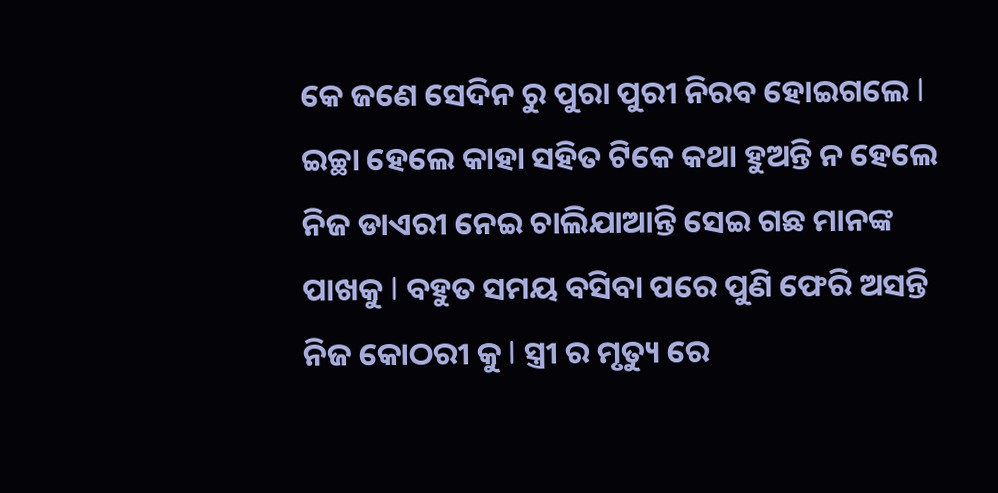କେ ଜଣେ ସେଦିନ ରୁ ପୁରା ପୁରୀ ନିରବ ହୋଇଗଲେ l ଇଚ୍ଛା ହେଲେ କାହା ସହିତ ଟିକେ କଥା ହୁଅନ୍ତି ନ ହେଲେ ନିଜ ଡାଏରୀ ନେଇ ଚାଲିଯାଆନ୍ତି ସେଇ ଗଛ ମାନଙ୍କ ପାଖକୁ l ବହୁତ ସମୟ ବସିବା ପରେ ପୁଣି ଫେରି ଅସନ୍ତି ନିଜ କୋଠରୀ କୁ l ସ୍ତ୍ରୀ ର ମୃତ୍ୟୁ ରେ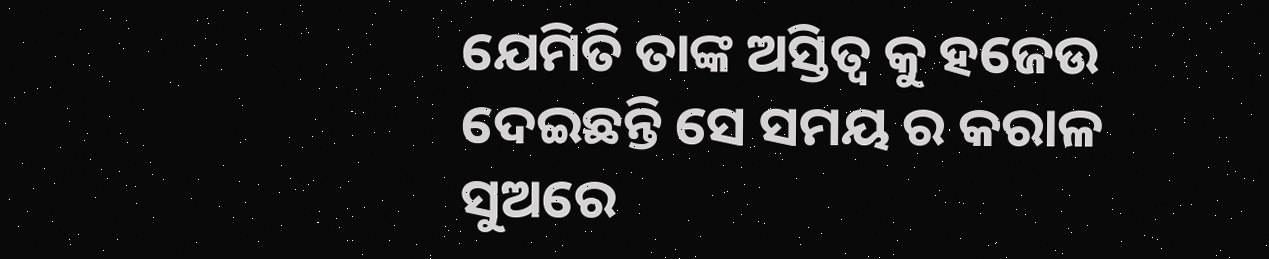ଯେମିତି ତାଙ୍କ ଅସ୍ତିତ୍ୱ କୁ ହଜେଉ ଦେଇଛନ୍ତି ସେ ସମୟ ର କରାଳ ସୁଅରେ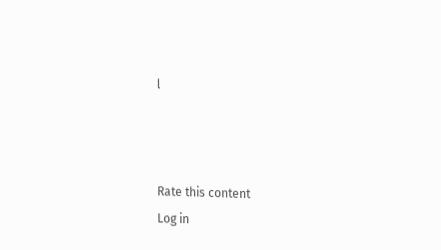l



Rate this content
Log in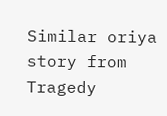Similar oriya story from Tragedy